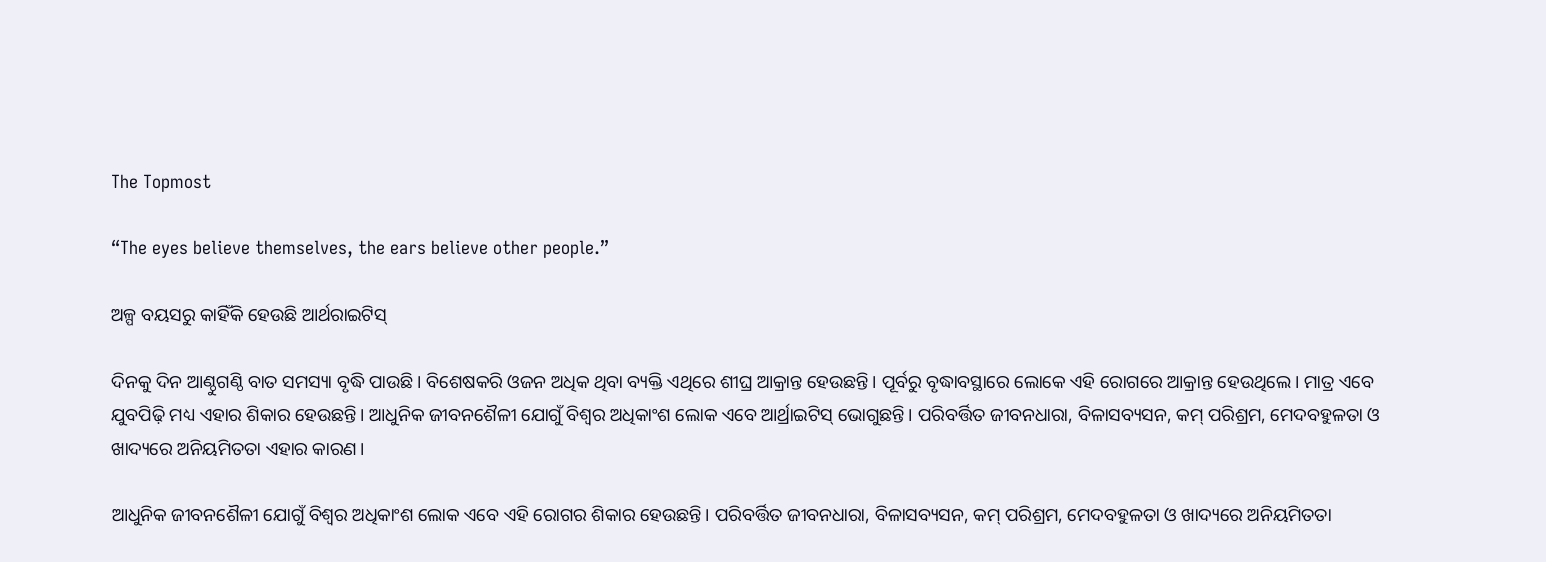The Topmost

“The eyes believe themselves, the ears believe other people.”

ଅଳ୍ପ ବୟସରୁ କାହିଁକି ହେଉଛି ଆର୍ଥରାଇଟିସ୍

ଦିନକୁ ଦିନ ଆଣ୍ଠୁଗଣ୍ଠି ବାତ ସମସ୍ୟା ବୃଦ୍ଧି ପାଉଛି। ବିଶେଷକରି ଓଜନ ଅଧିକ ଥିବା ବ୍ୟକ୍ତି ଏଥିରେ ଶୀଘ୍ର ଆକ୍ରାନ୍ତ ହେଉଛନ୍ତି। ପୂର୍ବରୁ ବୃଦ୍ଧାବସ୍ଥାରେ ଲୋକେ ଏହି ରୋଗରେ ଆକ୍ରାନ୍ତ ହେଉଥିଲେ। ମାତ୍ର ଏବେ ଯୁବପିଢ଼ି ମଧ୍ୟ ଏହାର ଶିକାର ହେଉଛନ୍ତି। ଆଧୁନିକ ଜୀବନଶୈଳୀ ଯୋଗୁଁ ବିଶ୍ବର ଅଧିକାଂଶ ଲୋକ ଏବେ ଆର୍ଥ୍ରାଇଟିସ୍‌ ଭୋଗୁଛନ୍ତି। ପରିବର୍ତ୍ତିତ ଜୀବନଧାରା, ବିଳାସବ୍ୟସନ, କମ୍‌ ପରିଶ୍ରମ, ମେଦବହୁଳତା ଓ ଖାଦ୍ୟରେ ଅନିୟମିତତା ଏହାର କାରଣ।

ଆଧୁନିକ ଜୀବନଶୈଳୀ ଯୋଗୁଁ ବିଶ୍ବର ଅଧିକାଂଶ ଲୋକ ଏବେ ଏହି ରୋଗର ଶିକାର ହେଉଛନ୍ତି। ପରିବର୍ତ୍ତିତ ଜୀବନଧାରା, ବିଳାସବ୍ୟସନ, କମ୍‌ ପରିଶ୍ରମ, ମେଦବହୁଳତା ଓ ଖାଦ୍ୟରେ ଅନିୟମିତତା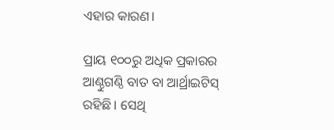ଏହାର କାରଣ।

ପ୍ରାୟ ୧୦୦ରୁ ଅଧିକ ପ୍ରକାରର ଆଣ୍ଠୁଗଣ୍ଠି ବାତ ବା ଆର୍ଥ୍ରାଇଟିସ୍‌ ରହିଛି। ସେଥି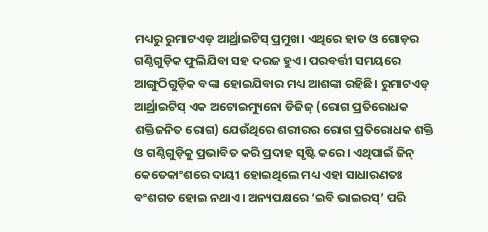ମଧ୍ୟରୁ ରୁମାଟଏଡ୍‌ ଆର୍ଥ୍ରାଇଟିସ୍‌ ପ୍ରମୁଖ। ଏଥିରେ ହାତ ଓ ଗୋଡ଼ର ଗଣ୍ଠିଗୁଡ଼ିକ ଫୁଲିଯିବା ସହ ଦରଜ ହୁଏ। ପରବର୍ତ୍ତୀ ସମୟରେ ଆଙ୍ଗୁଠିଗୁଡ଼ିକ ବଙ୍କା ହୋଇଯିବାର ମଧ୍ୟ ଆଶଙ୍କା ରହିଛି। ରୁମାଟଏଡ୍‌ ଆର୍ଥ୍ରାଇଟିସ୍‌ ଏକ ଅଟୋଇମ୍ୟୁନୋ ଡିଜିଜ୍‌ (ରୋଗ ପ୍ରତିରୋଧକ ଶକ୍ତିଜନିତ ରୋଗ) ଯେଉଁଥିରେ ଶରୀରର ରୋଗ ପ୍ରତିରୋଧକ ଶକ୍ତି ଓ ଗଣ୍ଠିଗୁଡ଼ିକୁ ପ୍ରଭାବିତ କରି ପ୍ରଦାହ ସୃଷ୍ଟି କରେ। ଏଥିପାଇଁ ଜିନ୍‌ କେତେକାଂଶରେ ଦାୟୀ ‌ହୋଇଥିଲେ ମଧ୍ୟ ଏହା ସାଧାରଣତଃ ବଂଶଗତ ହୋଇ ନଥାଏ। ଅନ୍ୟପକ୍ଷରେ ‘ଇବି ଭାଇରସ୍‌’ ପରି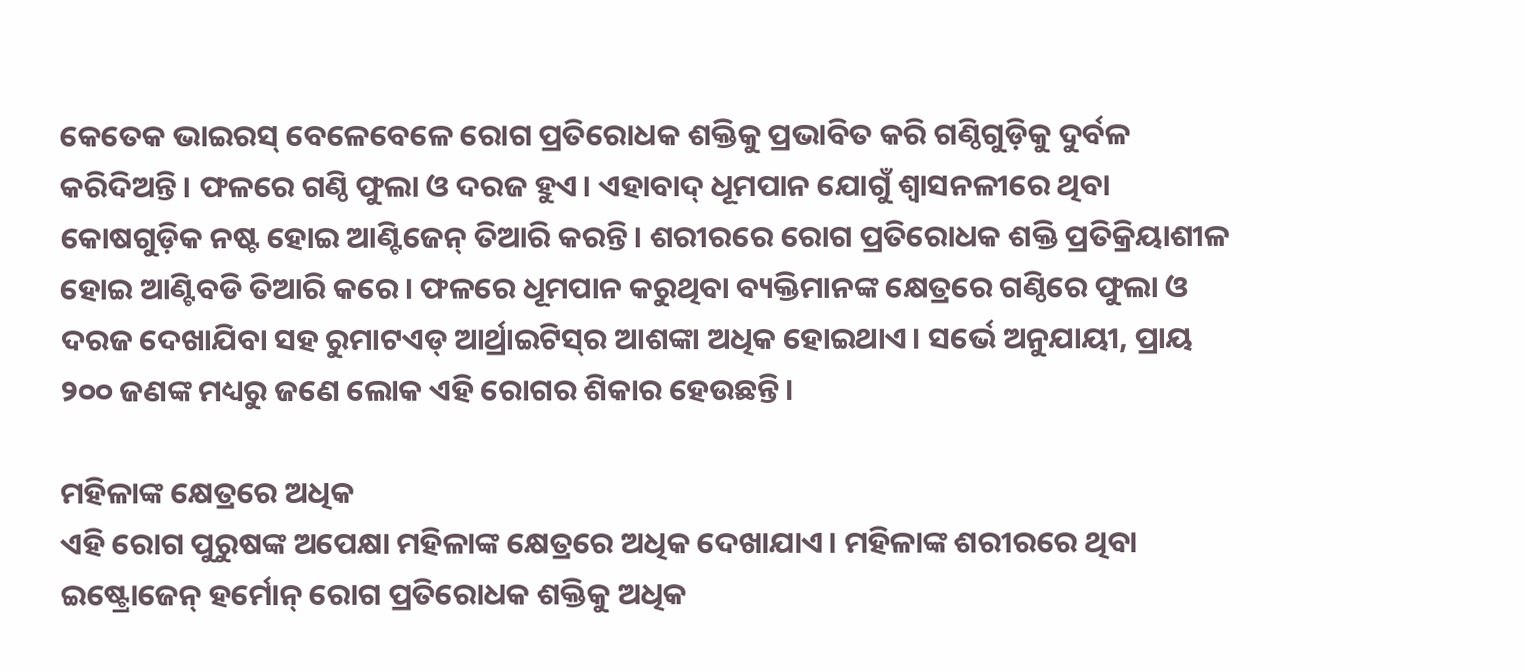କେତେକ ଭାଇରସ୍‌ ‌ବେଳେବେଳେ ରୋଗ ପ୍ରତିରୋଧକ ଶକ୍ତିକୁ ପ୍ରଭାବିତ କରି ଗଣ୍ଠିଗୁଡ଼ିକୁ ଦୁର୍ବଳ କରିଦିଅନ୍ତି। ଫଳରେ ଗଣ୍ଠି ଫୁଲା ଓ ଦରଜ ହୁଏ। ଏହାବାଦ୍‌ ଧୂମପାନ ଯୋଗୁଁ ଶ୍ବାସନଳୀରେ ଥିବା କୋଷଗୁଡ଼ିକ ନଷ୍ଟ ହୋଇ ଆଣ୍ଟିଜେନ୍‌ ତିଆରି କରନ୍ତି। ଶରୀରରେ ରୋଗ ପ୍ରତିରୋଧକ ଶକ୍ତି ପ୍ରତିକ୍ରିୟାଶୀଳ ହୋଇ ଆଣ୍ଟିବଡି ତିଆରି କରେ। ଫଳରେ ଧୂମପାନ କରୁଥିବା ବ୍ୟକ୍ତିମାନଙ୍କ କ୍ଷେତ୍ରରେ ଗଣ୍ଠିରେ ଫୁଲା ଓ ଦରଜ ଦେଖାଯିବା ସହ ରୁମାଟଏଡ୍‌ ଆର୍ଥ୍ରାଇଟିସ୍‌ର ଆଶଙ୍କା ଅଧିକ ହୋଇଥାଏ। ସର୍ଭେ ଅନୁଯାୟୀ, ପ୍ରାୟ ୨୦୦ ଜଣଙ୍କ ମଧ୍ୟରୁ ଜଣେ ଲୋକ ଏହି ରୋଗର ଶିକାର ହେଉଛନ୍ତି।

ମହିଳାଙ୍କ ‌କ୍ଷେତ୍ରରେ ଅଧିକ
ଏହି ରୋଗ ପୁରୁଷଙ୍କ ଅପେକ୍ଷା ମହିଳାଙ୍କ କ୍ଷେତ୍ରରେ ଅଧିକ ଦେଖାଯାଏ। ମହିଳାଙ୍କ ଶରୀରରେ ଥିବା ଇଷ୍ଟ୍ରୋଜେନ୍‌ ହର୍ମୋନ୍‌ ରୋଗ ପ୍ରତିରୋଧକ ଶକ୍ତିକୁ ଅଧିକ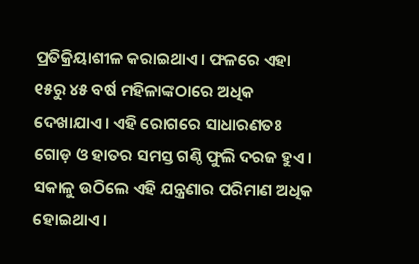ପ୍ରତିକ୍ରିୟାଶୀଳ କରାଇଥାଏ। ଫଳରେ ଏହା ୧୫ରୁ ୪୫ ବର୍ଷ ମହିଳାଙ୍କଠାରେ ଅଧିକ ଦେଖାଯାଏ। ଏହି ରୋଗରେ ସାଧାରଣତଃ ଗୋଡ଼ ଓ ହାତର ସମସ୍ତ ଗଣ୍ଠି ଫୁଲି ଦରଜ ହୁଏ। ସକାଳୁ ଉଠିଲେ ଏହି ଯନ୍ତ୍ରଣାର ପରିମାଣ ଅଧିକ ହୋଇଥାଏ।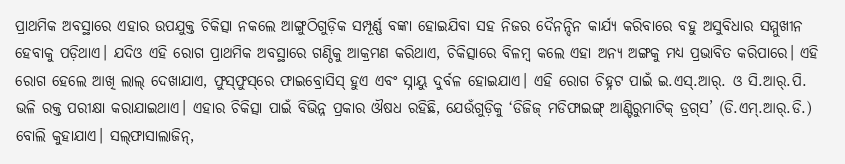ପ୍ରାଥମିକ ଅବସ୍ଥାରେ ଏହାର ଉପଯୁକ୍ତ ଚିକିତ୍ସା ନକଲେ ଆଙ୍ଗୁଠିଗୁଡ଼ିକ ସମ୍ପୂର୍ଣ୍ଣ ବଙ୍କା ହୋଇଯିବା ସହ ନିଜର ଦୈନନ୍ଦିନ କାର୍ଯ୍ୟ କରିବାରେ ବହୁ ଅସୁବିଧାର ସମ୍ମୁଖୀନ ହେବାକୁ ପଡ଼ିଥାଏ। ଯଦିଓ ଏହି ରୋଗ ପ୍ରାଥମିକ ଅବସ୍ଥାରେ ଗଣ୍ଠିକୁ ଆକ୍ରମଣ କରିଥାଏ, ଚିକିତ୍ସାରେ ବିଳମ୍ବ କଲେ ଏହା ଅନ୍ୟ ଅଙ୍ଗକୁ ମଧ୍ୟ ପ୍ରଭାବିତ କରିପାରେ। ଏହି ରୋଗ ହେଲେ ଆଖି ଲାଲ୍‌ ଦେଖାଯାଏ, ଫୁସ୍‌ଫୁସ୍‌ରେ ଫାଇବ୍ରୋସିସ୍‌ ହୁଏ ଏବଂ ସ୍ନାୟୁ ଦୁର୍ବଳ ହୋଇଯାଏ। ଏହି ରୋଗ ଚିହ୍ନଟ ପାଇଁ ଇ.ଏସ୍‌.ଆର୍‌. ଓ ସି.ଆର୍‌.ପି. ଭଳି ରକ୍ତ ପରୀକ୍ଷା କରାଯାଇଥାଏ। ଏହାର ଚିକିତ୍ସା ପାଇଁ ବିଭିନ୍ନ ପ୍ରକାର ଔଷଧ ରହିଛି, ଯେଉଁଗୁଡ଼ିକୁ ‘ଡିଜିଜ୍ ମଡିଫାଇଙ୍ଗ୍‌ ଆଣ୍ଟିରୁମାଟିକ୍ ଡ୍ରଗ୍‌ସ’ (ଡି.ଏମ୍.ଆର୍‌.ଡି.) ବୋଲି କୁହାଯାଏ। ସଲ୍‌ଫାସାଲାଜିନ୍,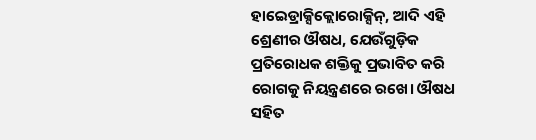ହାଇ‌େଡ୍ରାକ୍ସିକ୍ଲୋରୋକ୍ସିନ୍‌, ଆଦି ଏହି ଶ୍ରେଣୀର ଔଷଧ, ଯେଉଁଗୁଡ଼ିକ ପ୍ରତିରୋଧକ ଶକ୍ତିକୁ ପ୍ରଭାବିତ କରି ରୋଗକୁ ନିୟନ୍ତ୍ରଣରେ ରଖେ। ଔଷଧ ସହିତ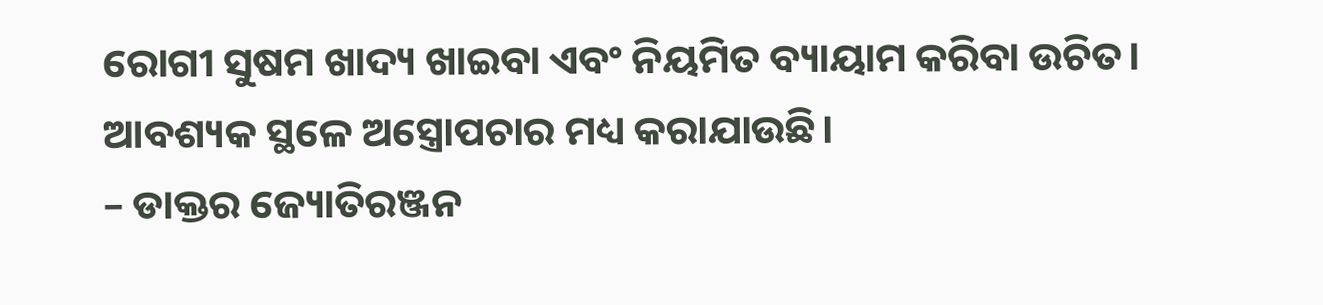ରୋଗୀ ସୁଷମ ଖାଦ୍ୟ ଖାଇବା ଏବଂ ନିୟମିତ ବ୍ୟାୟାମ କରିବା ଉଚିତ। ଆବଶ୍ୟକ ସ୍ଥଳେ ଅସ୍ତ୍ରୋପଚାର ମଧ୍ୟ କରାଯାଉଛି।
– ଡାକ୍ତର ଜ୍ୟୋତିରଞ୍ଜନ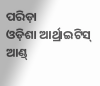ପରିଡ଼ା
ଓଡ଼ିଶା ଆର୍ଥ୍ରାଇଟିସ୍‌ ଆଣ୍ଡ୍‌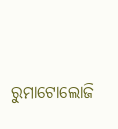ରୁମାଟୋଲୋଜି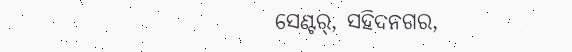ସେଣ୍ଟର୍‌, ସହିଦନଗର,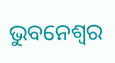ଭୁବନେଶ୍ବର